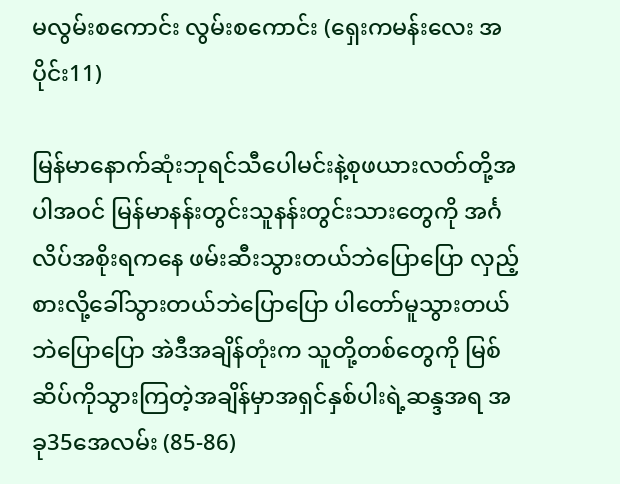မလွမ်းစကောင်း လွမ်းစကောင်း (ရှေးကမန်းလေး အပိုင်း11)

မြန်မာနောက်ဆုံးဘုရင်သီပေါမင်းနဲ့စုဖယားလတ်တို့အပါအဝင် မြန်မာနန်းတွင်းသူနန်းတွင်းသားတွေကို အင်္ဂလိပ်အစိုးရကနေ ဖမ်းဆီးသွားတယ်ဘဲပြောပြော လှည့်စားလို့ခေါ်သွားတယ်ဘဲပြောပြော ပါတော်မူသွားတယ်ဘဲပြောပြော အဲဒီအချိန်တုံးက သူတို့တစ်တွေကို မြစ်ဆိပ်ကိုသွားကြတဲ့အချိန်မှာအရှင်နှစ်ပါးရဲ့ဆန္ဒအရ အခု35အေလမ်း (85-86)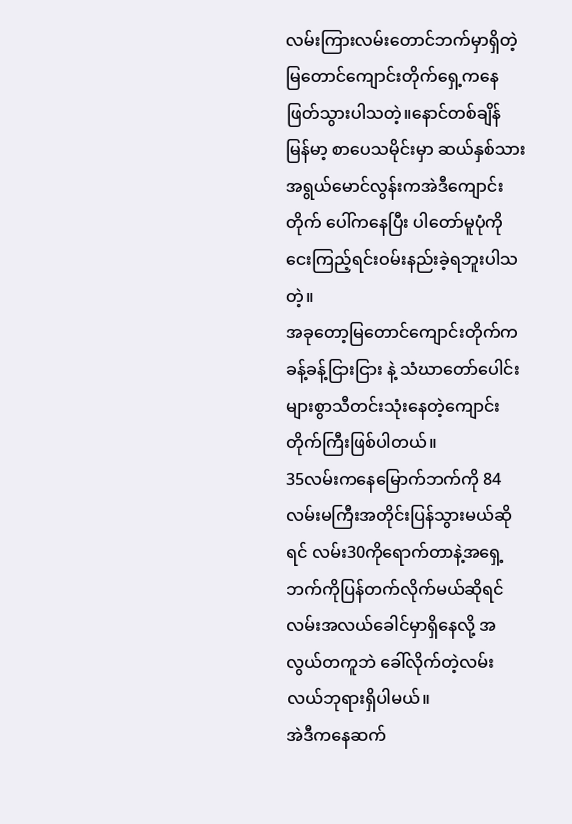လမ်းကြားလမ်းတောင်ဘက်မှာရှိတဲ့မြတောင်ကျောင်းတိုက်ရှေ့ကနေ ဖြတ်သွားပါသတဲ့။နောင်တစ်ချိန် မြန်မာ့ စာပေသမိုင်းမှာ ဆယ်နှစ်သားအရွယ်မောင်လွန်းကအဲဒီကျောင်းတိုက် ပေါ်ကနေပြီး ပါတော်မူပုံကိုငေးကြည့်ရင်းဝမ်းနည်းခဲ့ရဘူးပါသတဲ့။
အခုတော့မြတောင်ကျောင်းတိုက်က ခန့်ခန့်ငြားငြား နဲ့ သံဃာတော်ပေါင်းများစွာသီတင်းသုံးနေတဲ့ကျောင်းတိုက်ကြီးဖြစ်ပါတယ်။
35လမ်းကနေမြောက်ဘက်ကို 84လမ်းမကြီးအတိုင်းပြန်သွားမယ်ဆိုရင် လမ်း30ကိုရောက်တာနဲ့အရှေ့ဘက်ကိုပြန်တက်လိုက်မယ်ဆိုရင် လမ်းအလယ်ခေါင်မှာရှိနေလို့ အလွယ်တကူဘဲ ခေါ်လိုက်တဲ့လမ်းလယ်ဘုရားရှိပါမယ်။
အဲဒီကနေဆက်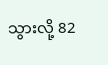သွားလို့ 82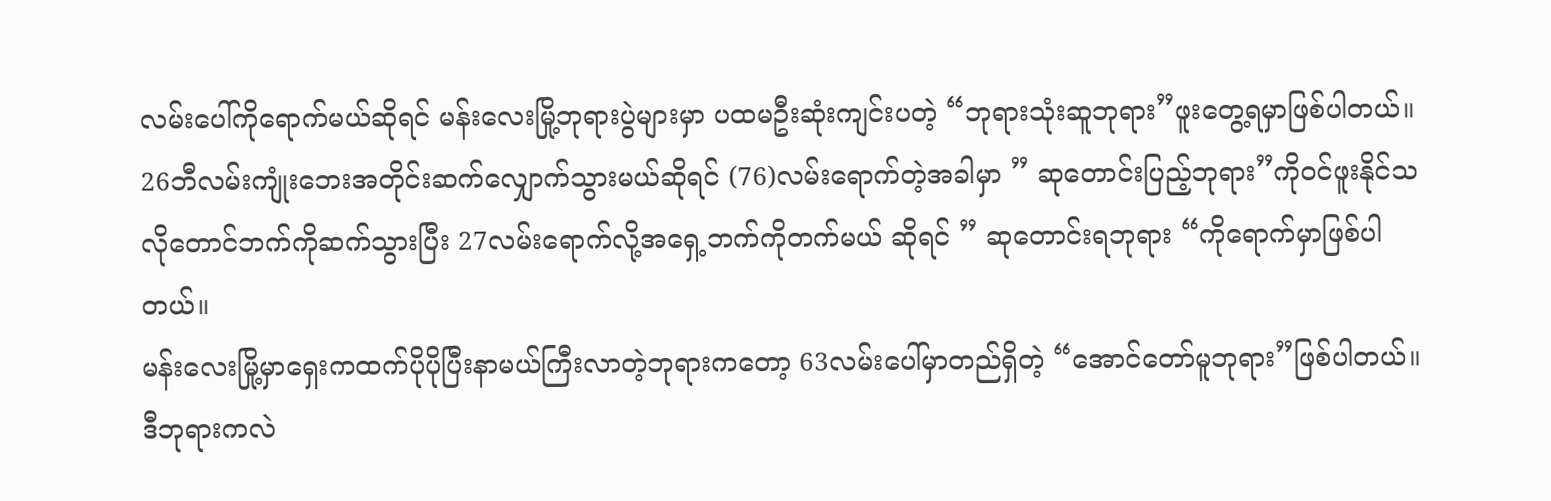လမ်းပေါ်ကိုရောက်မယ်ဆိုရင် မန်းလေးမြို့ဘုရားပွဲများမှာ ပထမဦးဆုံးကျင်းပတဲ့ “ဘုရားသုံးဆူဘုရား”ဖူးတွေ့ရမှာဖြစ်ပါတယ်။
26ဘီလမ်းကျုံးဘေးအတိုင်းဆက်လျှောက်သွားမယ်ဆိုရင် (76)လမ်းရောက်တဲ့အခါမှာ ” ဆုတောင်းပြည့်ဘုရား”ကိုဝင်ဖူးနိုင်သလိုတောင်ဘက်ကိုဆက်သွားပြီး 27လမ်းရောက်လို့အရှေ့ဘက်ကိုတက်မယ် ဆိုရင် ” ဆုတောင်းရဘုရား “ကိုရောက်မှာဖြစ်ပါတယ်။
မန်းလေးမြို့မှာရှေးကထက်ပိုပိုပြီးနာမယ်ကြီးလာတဲ့ဘုရားကတော့ 63လမ်းပေါ်မှာတည်ရှိတဲ့ “အောင်တော်မူဘုရား”ဖြစ်ပါတယ်။
ဒီဘုရားကလဲ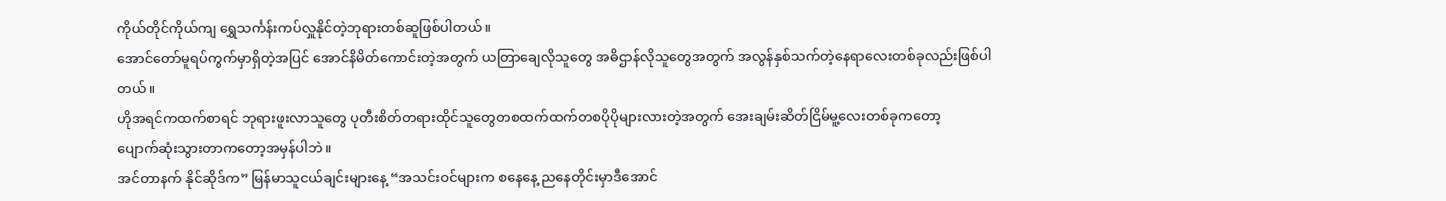ကိုယ်တိုင်ကိုယ်ကျ ရွှေသင်္ကန်းကပ်လှူနိုင်တဲ့ဘုရားတစ်ဆူဖြစ်ပါတယ်။
အောင်တော်မူရပ်ကွက်မှာရှိတဲ့အပြင် အောင်နိမိတ်ကောင်းတဲ့အတွက် ယတြာချေလိုသူတွေ အဓိဌာန်လိုသူတွေအတွက် အလွန်နှစ်သက်တဲ့နေရာလေးတစ်ခုလည်းဖြစ်ပါတယ်။
ဟိုအရင်ကထက်စာရင် ဘုရားဖူးလာသူတွေ ပုတီးစိတ်တရားထိုင်သူတွေတစထက်ထက်တစပိုပိုများလားတဲ့အတွက် အေးချမ်းဆိတ်ငြိမ်မူ့လေးတစ်ခုကတော့
ပျောက်ဆုံးသွားတာကတော့အမှန်ပါဘဲ။
အင်တာနက် နိုင်ဆိုဒ်က” မြန်မာသူငယ်ချင်းများနေ့ “အသင်းဝင်များက စနေနေ့ ညနေတိုင်းမှာဒီအောင်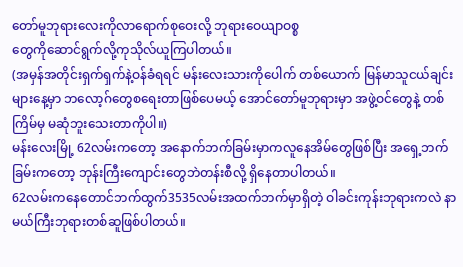တော်မူဘုရားလေးကိုလာရောက်စုဝေးလို့ ဘုရားဝေယျာဝစ္စ
တွေကိုဆောင်ရွက်လို့ကုသိုလ်ယူကြပါတယ်။
(အမှန်အတိုင်းရှက်ရှက်နဲ့ဝန်ခံရရင် မန်းလေးသားကိုပေါက် တစ်ယောက် မြန်မာသူငယ်ချင်းများနေ့မှာ ဘလော့ဂ်တွေစရေးတာဖြစ်ပေမယ့် အောင်တော်မူဘုရားမှာ အဖွဲ့ဝင်တွေနဲ့ တစ်ကြိမ်မှ မဆုံဘူးသေးတာကိုပါ။)
မန်းလေးမြို့ 62လမ်းကတော့ အနောက်ဘက်ခြမ်းမှာကလူနေအိမ်တွေဖြစ်ပြီး အရှေ့ဘက်ခြမ်းကတော့ ဘုန်းကြီးကျောင်းတွေဘဲတန်းစီလို့ ရှိနေတာပါတယ်။
62လမ်းကနေတောင်ဘက်ထွက်3535လမ်းအထက်ဘက်မှာရှိတဲ့ ဝါခင်းကုန်းဘုရားကလဲ နာမယ်ကြီးဘုရားတစ်ဆူဖြစ်ပါတယ်။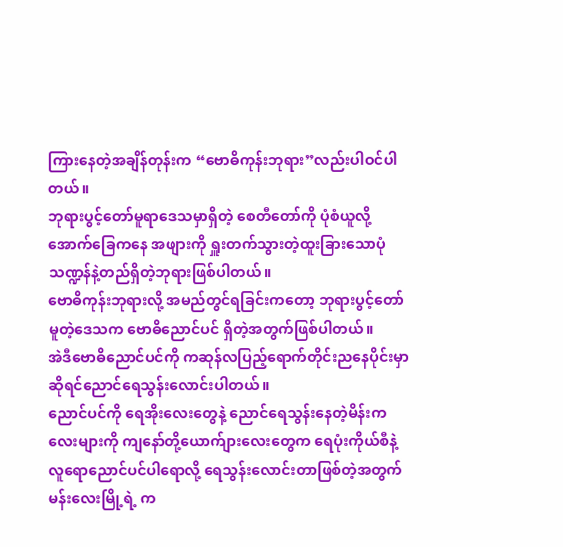ကြားနေတဲ့အချိန်တုန်းက “ဗောဓိကုန်းဘုရား”လည်းပါဝင်ပါတယ်။
ဘုရားပွင့်တော်မူရာဒေသမှာရှိတဲ့ စေတီတော်ကို ပုံစံယူလို့ အောက်ခြေကနေ အဖျားကို ရှူးတက်သွားတဲ့ထူးခြားသောပုံသဏ္ဍန်နဲ့တည်ရှိတဲ့ဘုရားဖြစ်ပါတယ်။
ဗောဓိကုန်းဘုရားလို့ အမည်တွင်ရခြင်းကတော့ ဘုရားပွင့်တော်မူတဲ့ဒေသက ဗောဓိညောင်ပင် ရှိတဲ့အတွက်ဖြစ်ပါတယ်။
အဲဒီဗောဓိညောင်ပင်ကို ကဆုန်လပြည့်ရောက်တိုင်းညနေပိုင်းမှာဆိုရင်ညောင်ရေသွန်းလောင်းပါတယ်။
ညောင်ပင်ကို ရေအိုးလေးတွေနဲ့ ညောင်ရေသွန်းနေတဲ့မိန်းကလေးများကို ကျနော်တို့ယောက်ျားလေးတွေက ရေပုံးကိုယ်စီနဲ့ လူရောညောင်ပင်ပါရောလို့ ရေသွန်းလောင်းတာဖြစ်တဲ့အတွက် မန်းလေးမြို့ရဲ့ က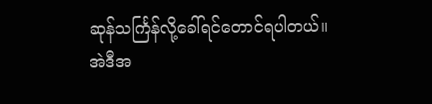ဆုန်သင်္ကြန်လို့ခေါ်ရင်တောင်ရပါတယ်။
အဲဒီအ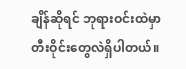ချိန်ဆိုရင် ဘုရားဝင်းထဲမှာ တီးဝိုင်းတွေလဲရှိပါတယ်။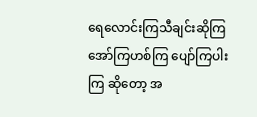ရေလောင်းကြသီချင်းဆိုကြ အော်ကြဟစ်ကြ ပျော်ကြပါးကြ ဆိုတော့ အ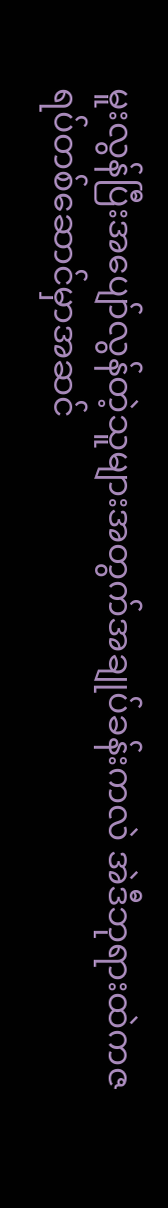မူးလွန်ပြီးအပျော်လွန်တဲ့သူများအတွက်အချုပ်ခန်းကလဲ အဲဒီဘုရားထဲကဇရပ်တစ်ဆောင်မှာအဆင်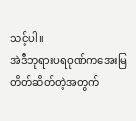သင့်ပါ။
အဲဒီဘုရားပရဝုဏ်ကအေးမြတိတ်ဆိတ်တဲ့အတွက်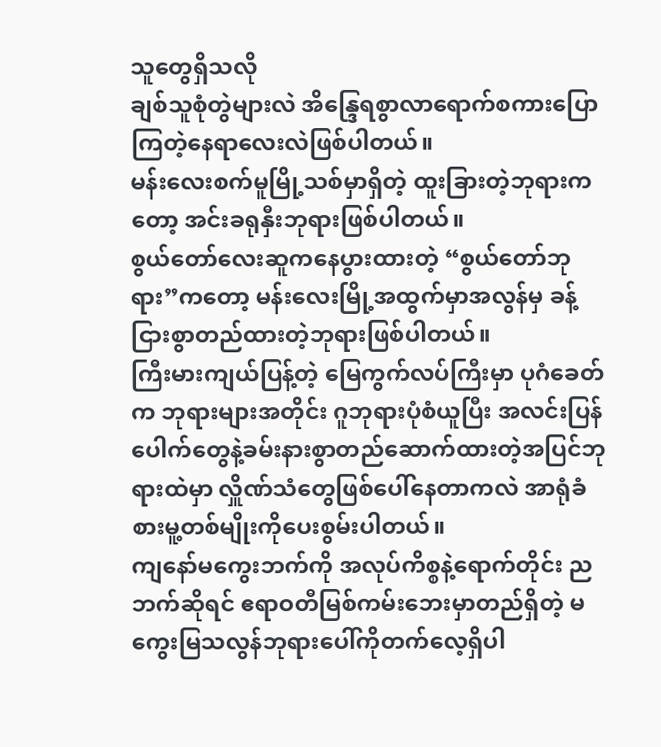သူတွေရှိသလို
ချစ်သူစုံတွဲများလဲ အိန္ဒြေရစွာလာရောက်စကားပြောကြတဲ့နေရာလေးလဲဖြစ်ပါတယ်။
မန်းလေးစက်မူမြို့သစ်မှာရှိတဲ့ ထူးခြားတဲ့ဘုရားကတော့ အင်းခရုနှီးဘုရားဖြစ်ပါတယ်။
စွယ်တော်လေးဆူကနေပွားထားတဲ့ “စွယ်တော်ဘုရား”ကတော့ မန်းလေးမြို့အထွက်မှာအလွန်မှ ခန့်ငြားစွာတည်ထားတဲ့ဘုရားဖြစ်ပါတယ်။
ကြီးမားကျယ်ပြန့်တဲ့ မြေကွက်လပ်ကြီးမှာ ပုဂံခေတ်က ဘုရားများအတိုင်း ဂူဘုရားပုံစံယူပြီး အလင်းပြန်ပေါက်တွေနဲ့ခမ်းနားစွာတည်ဆောက်ထားတဲ့အပြင်ဘုရားထဲမှာ လှိူဏ်သံတွေဖြစ်ပေါ်နေတာကလဲ အာရုံခံစားမူ့တစ်မျိုးကိုပေးစွမ်းပါတယ်။
ကျနော်မကွေးဘက်ကို အလုပ်ကိစ္စနဲ့ရောက်တိုင်း ညဘက်ဆိုရင် ဧရာဝတီမြစ်ကမ်းဘေးမှာတည်ရှိတဲ့ မကွေးမြသလွန်ဘုရားပေါ်ကိုတက်လေ့ရှိပါ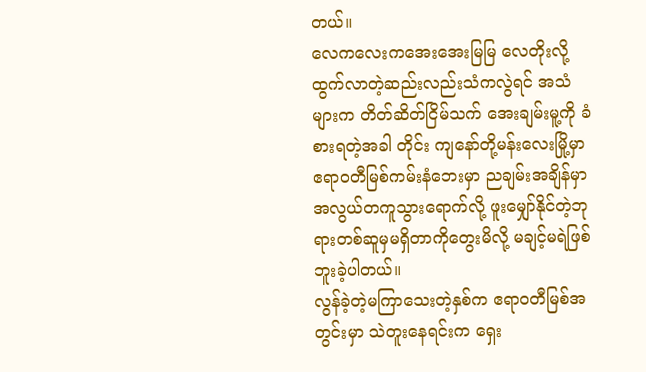တယ်။
လေကလေးကအေးအေးမြမြ လေတိုးလို့ထွက်လာတဲ့ဆည်းလည်းသံကလွဲရင် အသံများက တိတ်ဆိတ်ငြိမ်သက် အေးချမ်းမူ့ကို ခံစားရတဲ့အခါ တိုင်း ကျနော်တို့မန်းလေးမြို့မှာ ဧရာဝတီမြစ်ကမ်းနံဘေးမှာ ညချမ်းအချိန်မှာ အလွယ်တကူသွားရောက်လို့ ဖူးမျှော်နိုင်တဲ့ဘုရားတစ်ဆူမှမရှိတာကိုတွေးမိလို့ မချင့်မရဲဖြစ်ဘူးခဲ့ပါတယ်။
လွန်ခဲ့တဲ့မကြာသေးတဲ့နှစ်က ဧရာဝတီမြစ်အတွင်းမှာ သဲတူးနေရင်းက ရှေး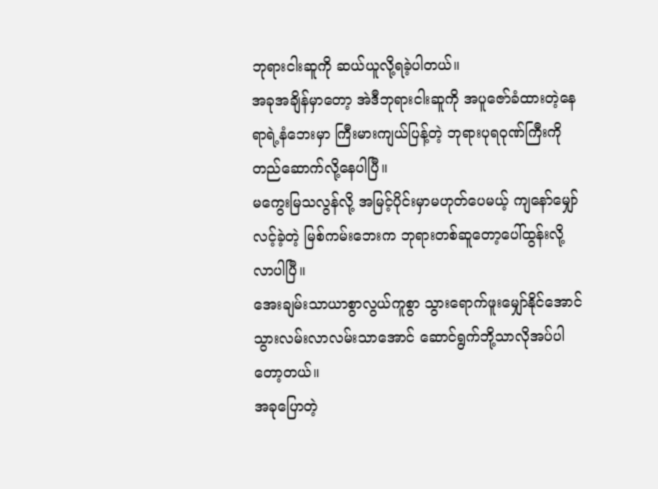ဘုရားငါးဆူကို ဆယ်ယူလို့ရခဲ့ပါတယ်။
အခုအချိန်မှာတော့ အဲဒီဘုရားငါးဆူကို အပူဇော်ခံထားတဲ့နေရာရဲ့နံဘေးမှာ ကြီးမားကျယ်ပြန့်တဲ့ ဘုရားပုရဝုဏ်ကြီးကိုတည်ဆောက်လို့နေပါပြီ။
မကွေးမြသလွန်လို့ အမြင့်ပိုင်းမှာမဟုတ်ပေမယ့် ကျနော်မျှော်လင့်ခဲ့တဲ့ မြစ်ကမ်းဘေးက ဘုရားတစ်ဆူတော့ပေါ်ထွန်းလို့လာပါပြီ။
အေးချမ်းသာယာစွာလွယ်ကူစွာ သွားရောက်ဖူးမျှော်နိုင်အောင် သွားလမ်းလာလမ်းသာအောင် ဆောင်ရွက်ဘို့သာလိုအပ်ပါတော့တယ်။
အခုပြောတဲ့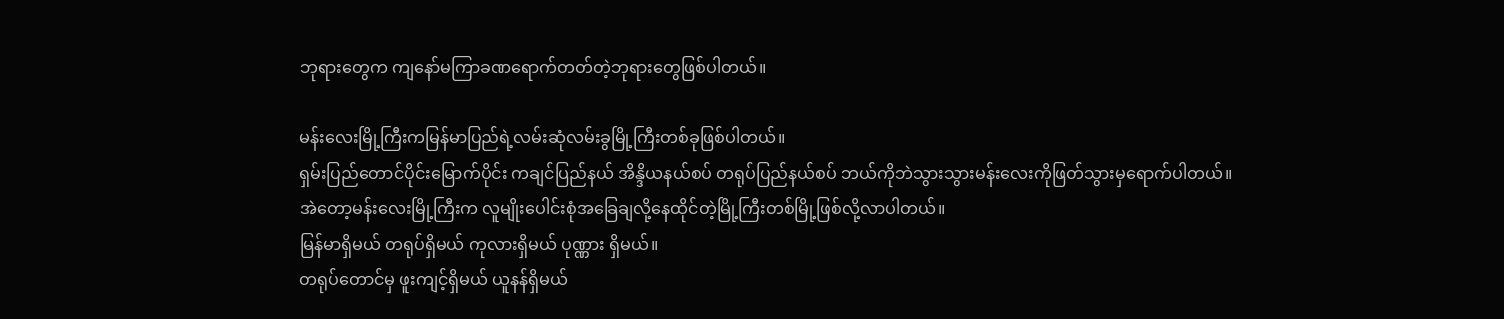ဘုရားတွေက ကျနော်မကြာခဏရောက်တတ်တဲ့ဘုရားတွေဖြစ်ပါတယ်။

မန်းလေးမြို့ကြီးကမြန်မာပြည်ရဲ့လမ်းဆုံလမ်းခွမြို့ကြီးတစ်ခုဖြစ်ပါတယ်။
ရှမ်းပြည်တောင်ပိုင်းမြောက်ပိုင်း ကချင်ပြည်နယ် အိန္ဒိယနယ်စပ် တရုပ်ပြည်နယ်စပ် ဘယ်ကိုဘဲသွားသွားမန်းလေးကိုဖြတ်သွားမှရောက်ပါတယ်။
အဲတော့မန်းလေးမြို့ကြီးက လူမျိုးပေါင်းစုံအခြေချလို့နေထိုင်တဲ့မြို့ကြီးတစ်မြို့ဖြစ်လို့လာပါတယ်။
မြန်မာရှိမယ် တရုပ်ရှိမယ် ကုလားရှိမယ် ပုဏ္ဏား ရှိမယ်။
တရုပ်တောင်မှ ဖူးကျင့်ရှိမယ် ယူနန်ရှိမယ်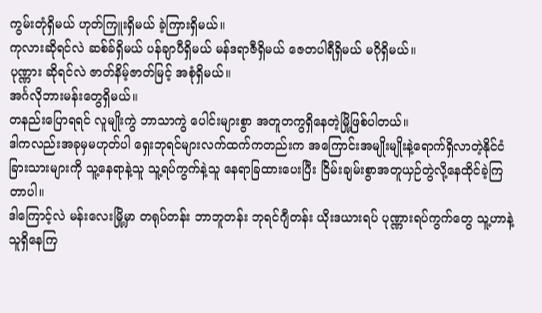ကွမ်းတုံရှိမယ် ဟုတ်ကြူးရှိမယ် ခဲ့ကြားရှိမယ်။
ကုလားဆိုရင်လဲ ဆစ်ခ်ရှိမယ် ပန်ချာပီရှိမယ် မန်ဒရာဇီရှိမယ် ဇေတပါရီရှိမယ် မဂိုရှိမယ်။
ပုဏ္ဏား ဆိုရင်လဲ ဇာတ်နိမ့်ဇာတ်မြင့် အစုံရှိမယ်။
အင်္ဂလိုဘားမန်းတွေရှိမယ်။
တနည်းပြောရရင် လူမျိုးကွဲ ဘာသာကွဲ ပေါင်းများစွာ အတူတကွရှိနေတဲ့မြို့ဖြစ်ပါတယ်။
ဒါကလည်းအခုမှမဟုတ်ပါ ရှေးဘုရင်များလက်ထက်ကတည်းက အကြောင်းအမျိုးမျိုးနဲ့ရောက်ရှိလာတဲ့နိုင်ငံခြားသားများကို သူ့နေရာနဲ့သူ သူ့ရပ်ကွက်နဲ့သူ နေရာခြထားပေးပြီး ငြိမ်းချမ်းစွာအတူယှဉ်တွဲလို့နေထိုင်ခဲ့ကြတာပါ။
ဒါကြောင့်လဲ မန်းလေးမြို့မှာ တရုပ်တန်း ဘာဘူတန်း ဘုရင်ဂျီတန်း ယိုးဒယားရပ် ပုဏ္ဏားရပ်ကွက်တွေ သူ့ဟာနဲ့သူရှိနေကြ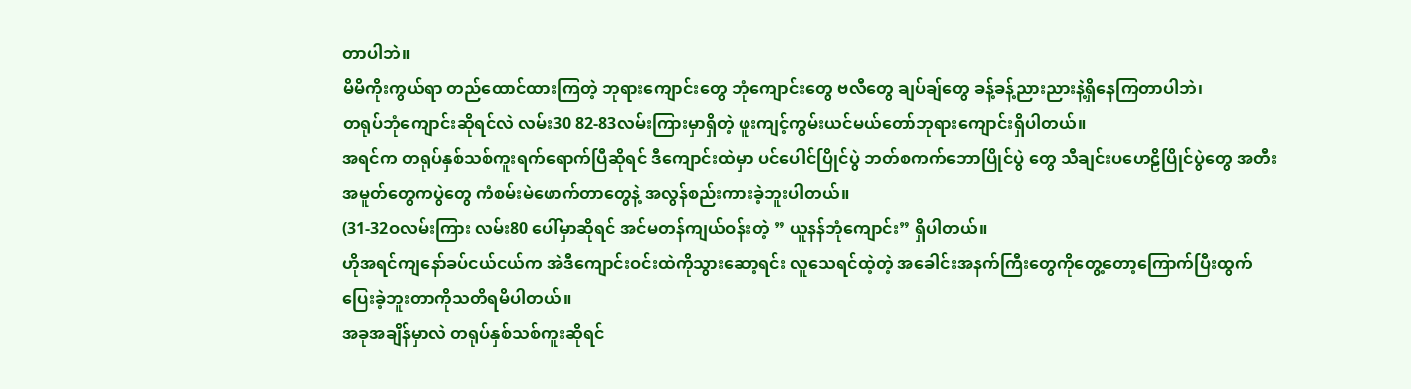တာပါဘဲ။
မိမိကိုးကွယ်ရာ တည်ထောင်ထားကြတဲ့ ဘုရားကျောင်းတွေ ဘုံကျောင်းတွေ ဗလီတွေ ချပ်ချ်တွေ ခန့်ခန့်ညားညားနဲ့ရှိနေကြတာပါဘဲ၊
တရုပ်ဘုံကျောင်းဆိုရင်လဲ လမ်း30 82-83လမ်းကြားမှာရှိတဲ့ ဖူးကျင့်ကွမ်းယင်မယ်တော်ဘုရားကျောင်းရှိပါတယ်။
အရင်က တရုပ်နှစ်သစ်ကူးရက်ရောက်ပြီဆိုရင် ဒီကျောင်းထဲမှာ ပင်ပေါင်ပြိုင်ပွဲ ဘတ်စကက်ဘောပြိုင်ပွဲ တွေ သီချင်းပဟေဠိပြိုင်ပွဲတွေ အတီးအမူတ်တွေကပွဲတွေ ကံစမ်းမဲဖောက်တာတွေနဲ့ အလွန်စည်းကားခဲ့ဘူးပါတယ်။
(31-32ဝလမ်းကြား လမ်း80 ပေါ်မှာဆိုရင် အင်မတန်ကျယ်ဝန်းတဲ့ ” ယူနန်ဘုံကျောင်း” ရှိပါတယ်။
ဟိုအရင်ကျနော်ခပ်ငယ်ငယ်က အဲဒီကျောင်းဝင်းထဲကိုသွားဆော့ရင်း လူသေရင်ထဲ့တဲ့ အခေါင်းအနက်ကြီးတွေကိုတွေ့တော့ကြောက်ပြီးထွက်ပြေးခဲ့ဘူးတာကိုသတိရမိပါတယ်။
အခုအချိန်မှာလဲ တရုပ်နှစ်သစ်ကူးဆိုရင်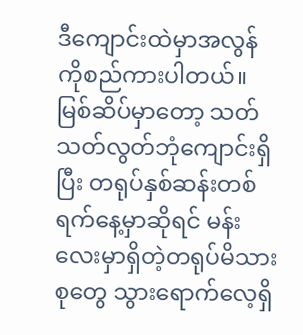ဒီကျောင်းထဲမှာအလွန်ကိုစည်ကားပါတယ်။
မြစ်ဆိပ်မှာတော့ သတ်သတ်လွတ်ဘုံကျောင်းရှိပြီး တရုပ်နှစ်ဆန်းတစ်ရက်နေ့မှာဆိုရင် မန်းလေးမှာရှိတဲ့တရုပ်မိသားစုတွေ သွားရောက်လေ့ရှိ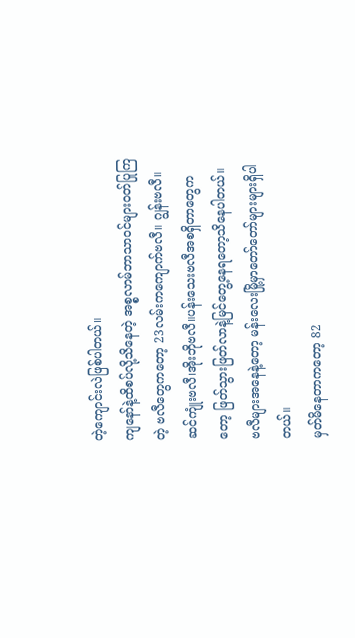တဲ့ကျောင်းလဲဖြစ်ပါတယ်။
ကျနော်နဲ့ထိစပ်လို့သိနေတဲ့ အစ္စလာမ်ဘာသာဝင်များဝတ်ပြုကြတဲ့ ဗလီတွေကတော့ 23လမ်းကကျောက်ဗလီ။ ဂျွန်းဗလီ။ဆင်ကျုံးဗလီ၊အိုးဘိုဗလီ။ပန်းသေးဗလီအစရှိတာတွေကတော့ ဖြတ်သွားဖြတ်လာနဲ့မြင်တွေ့နေရတော့သိနေပါတယ်။
ဗလီများအနေနဲ့တော့ မန်းလေးမြို့မှာတော်တော်များများရှိပါတယ်။
မှတ်မိနေတာကတော့ 82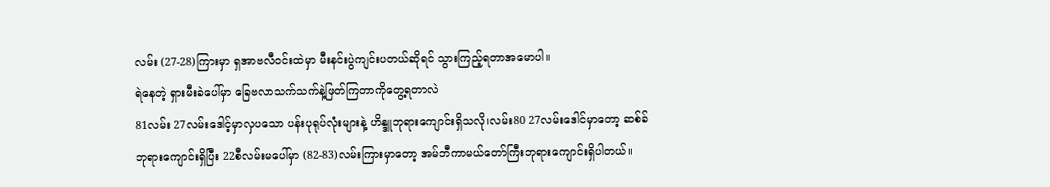လမ်း (27-28)ကြားမှာ ရှအာဗလီဝင်းထဲမှာ မီးနင်းပွဲကျင်းပတယ်ဆိုရင် သွားကြည့်ရတာအမောပါ။
ရဲနေတဲ့ ရှားမီးခဲပေါ်မှာ ခြေဗလာသက်သက်နဲ့ဖြတ်ကြတာကိုတွေ့ရတာလဲ
81လမ်း 27လမ်းဒေါင့်မှာလှပသော ပန်းပုရုပ်လုံးများနဲ့ ဟိန္ဒူဘုရားကျောင်းရှိသလို၊လမ်း80 27လမ်းဒေါင်မှာတော့ ဆစ်ခ်ဘုရားကျောင်းရှိပြီး 22စီလမ်းမပေါ်မှာ (82-83)လမ်းကြားမှာတော့ အမ်ဘီကာမယ်တော်ကြီးဘုရားကျောင်းရှိပါတယ်။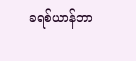ခရစ်ယာန်ဘာ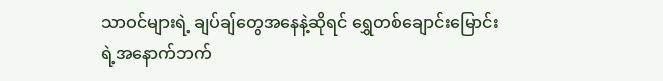သာဝင်များရဲ့ ချပ်ချ်တွေအနေနဲ့ဆိုရင် ရွှေတစ်ချောင်းမြောင်းရဲ့အနောက်ဘက်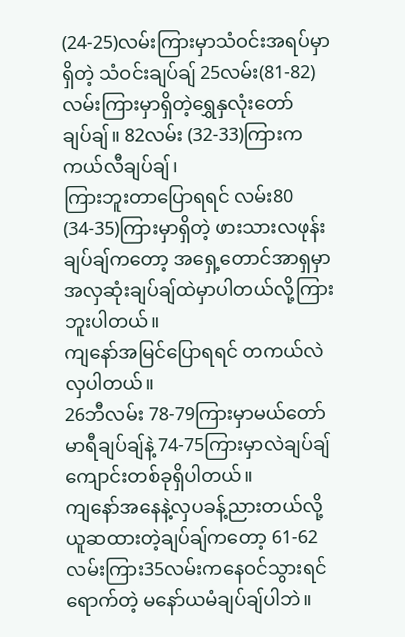(24-25)လမ်းကြားမှာသံဝင်းအရပ်မှာရှိတဲ့ သံဝင်းချပ်ချ် 25လမ်း(81-82)လမ်းကြားမှာရှိတဲ့ရွှေနှလုံးတော်ချပ်ချ်။ 82လမ်း (32-33)ကြားက ကယ်လီချပ်ချ်၊
ကြားဘူးတာပြောရရင် လမ်း80 (34-35)ကြားမှာရှိတဲ့ ဖားသားလဖုန်းချပ်ချ်ကတော့ အရှေ့တောင်အာရှမှာအလှဆုံးချပ်ချ်ထဲမှာပါတယ်လို့ကြားဘူးပါတယ်။
ကျနော်အမြင်ပြောရရင် တကယ်လဲလှပါတယ်။
26ဘီလမ်း 78-79ကြားမှာမယ်တော်မာရီချပ်ချ်နဲ့ 74-75ကြားမှာလဲချပ်ချ်ကျောင်းတစ်ခုရှိပါတယ်။
ကျနော်အနေနဲ့လှပခန့်ညားတယ်လို့ယူဆထားတဲ့ချပ်ချ်ကတော့ 61-62လမ်းကြား35လမ်းကနေဝင်သွားရင်ရောက်တဲ့ မနော်ယမံချပ်ချ်ပါဘဲ။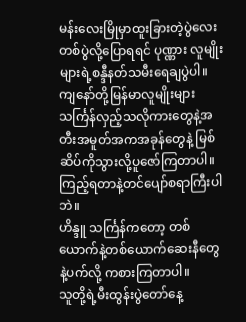မန်းလေးမြိုမှာထူးခြားတဲ့ပွဲလေးတစ်ပွဲလို့ပြောရရင် ပုဏ္ဏား လူမျိုးများရဲ့စန္ဒီနတ်သမီးရေချပွဲပါ။
ကျနော်တို့မြန်မာလူမျိုးများ သင်္ကြန်လှည့်သလိုကားတွေနဲ့အတီးအမူတ်အကအခုန်တွေနဲ့ မြစ်ဆိပ်ကိုသွားလို့ပူဇော်ကြတာပါ။
ကြည့်ရတာနဲ့တင်ပျော်စရာကြီးပါဘဲ။
ဟိန္ဒူ သင်္ကြန်ကတော့ တစ်ယောက်နဲ့တစ်ယောက်ဆေးနီတွေနဲ့ပက်လို့ ကစားကြတာပါ။
သူတို့ရဲ့မီးထွန်းပွဲတော်နေ့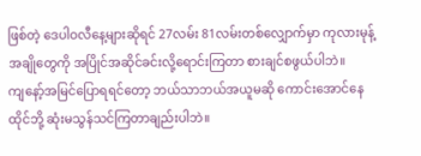ဖြစ်တဲ့ ဒေပါဝလီနေ့များဆိုရင် 27လမ်း 81လမ်းတစ်လျှောက်မှာ ကုလားမုန့်အချိုတွေကို အပြိုင်အဆိုင်ခင်းလို့ရောင်းကြတာ စားချင်စဖွယ်ပါဘဲ။
ကျနော့်အမြင်ပြောရရင်တော့ ဘယ်သာဘယ်အယူမဆို ကောင်းအောင်နေထိုင်ဘို့ ဆုံးမသွန်သင်ကြတာချည်းပါဘဲ။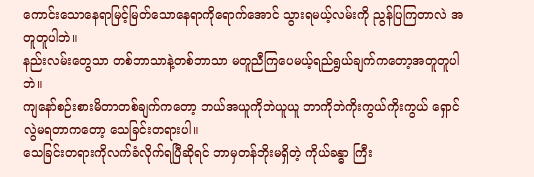ကောင်းသောနေရာမြင့်မြတ်သောနေရာကိုရောက်အောင် သွားရမယ့်လမ်းကို ညွန်ပြကြတာလဲ အတူတူပါဘဲ။
နည်းလမ်းတွေသာ တစ်ဘာသာနဲ့တစ်ဘာသာ မတူညီကြပေမယ့်ရည်ရွယ်ချက်ကတော့အတူတူပါဘဲ။
ကျနော်စဉ်းစားမိတာတစ်ချက်ကတော့ ဘယ်အယူကိုဘဲယူယူ ဘာကိုဘဲကိုးကွယ်ကိုးကွယ် ရှောင်လွဲမရတာကတော့ သေခြင်းတရားပါ။
သေခြင်းတရားကိုလက်ခံလိုက်ရပြီဆိုရင် ဘာမှတန်ဘိုးမရှိတဲ့ ကိုယ်ခန္ဓာ ကြီး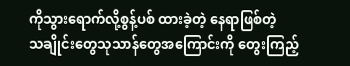ကိုသွားရောက်လို့စွန့်ပစ် ထားခဲ့တဲ့ နေရာဖြစ်တဲ့
သချိုင်းတွေသုသာန်တွေအကြောင်းကို တွေးကြည့်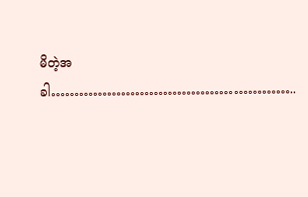မိတဲ့အခါ……………………………………………..